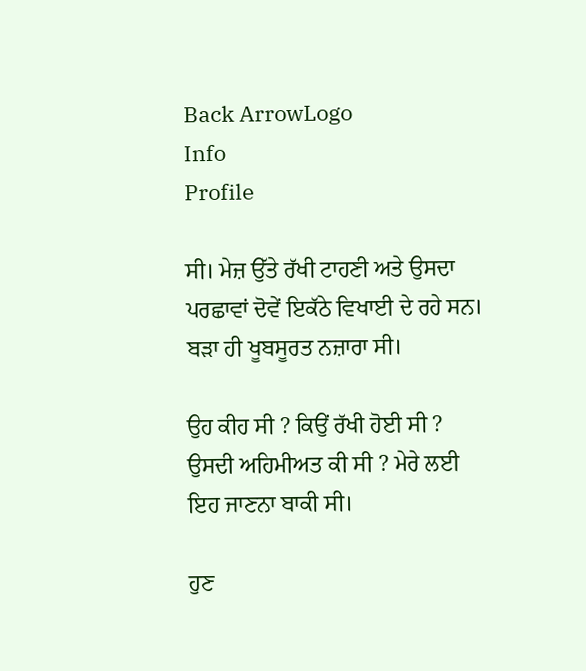Back ArrowLogo
Info
Profile

ਸੀ। ਮੇਜ਼ ਉੱਤੇ ਰੱਖੀ ਟਾਹਣੀ ਅਤੇ ਉਸਦਾ ਪਰਛਾਵਾਂ ਦੋਵੇਂ ਇਕੱਠੇ ਵਿਖਾਈ ਦੇ ਰਹੇ ਸਨ। ਬੜਾ ਹੀ ਖੂਬਸੂਰਤ ਨਜ਼ਾਰਾ ਸੀ।

ਉਹ ਕੀਹ ਸੀ ? ਕਿਉਂ ਰੱਖੀ ਹੋਈ ਸੀ ? ਉਸਦੀ ਅਹਿਮੀਅਤ ਕੀ ਸੀ ? ਮੇਰੇ ਲਈ ਇਹ ਜਾਣਨਾ ਬਾਕੀ ਸੀ।

ਹੁਣ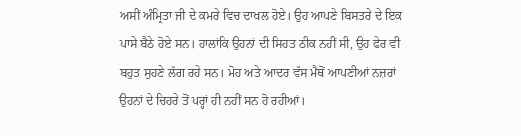ਅਸੀਂ ਅੰਮ੍ਰਿਤਾ ਜੀ ਦੇ ਕਮਰੇ ਵਿਚ ਦਾਖਲ ਹੋਏ। ਉਹ ਆਪਣੇ ਬਿਸਤਰੇ ਦੇ ਇਕ ਪਾਸੇ ਬੈਠੇ ਹੋਏ ਸਨ। ਹਾਲਾਂਕਿ ਉਹਨਾਂ ਦੀ ਸਿਹਤ ਠੀਕ ਨਹੀਂ ਸੀ, ਉਹ ਫੇਰ ਵੀ ਬਹੁਤ ਸੁਹਣੇ ਲੱਗ ਰਹੇ ਸਨ। ਮੋਹ ਅਤੇ ਆਦਰ ਵੱਸ ਮੈਥੋਂ ਆਪਣੀਆਂ ਨਜ਼ਰਾਂ ਉਹਨਾਂ ਦੇ ਚਿਹਰੇ ਤੋਂ ਪਰ੍ਹਾਂ ਹੀ ਨਹੀਂ ਸਨ ਹੋ ਰਹੀਆਂ।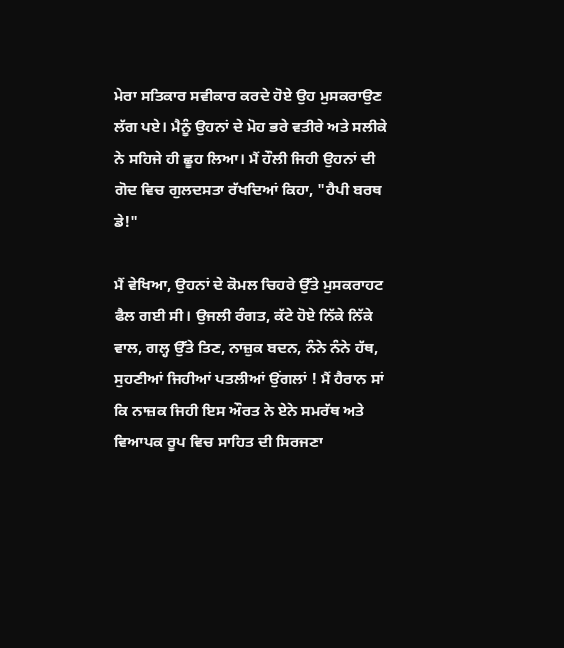ਮੇਰਾ ਸਤਿਕਾਰ ਸਵੀਕਾਰ ਕਰਦੇ ਹੋਏ ਉਹ ਮੁਸਕਰਾਉਣ ਲੱਗ ਪਏ। ਮੈਨੂੰ ਉਹਨਾਂ ਦੇ ਮੋਹ ਭਰੇ ਵਤੀਰੇ ਅਤੇ ਸਲੀਕੇ ਨੇ ਸਹਿਜੇ ਹੀ ਛੂਹ ਲਿਆ। ਮੈਂ ਹੌਲੀ ਜਿਹੀ ਉਹਨਾਂ ਦੀ ਗੋਦ ਵਿਚ ਗੁਲਦਸਤਾ ਰੱਖਦਿਆਂ ਕਿਹਾ, "ਹੈਪੀ ਬਰਥ ਡੇ!"

ਮੈਂ ਵੇਖਿਆ, ਉਹਨਾਂ ਦੇ ਕੋਮਲ ਚਿਹਰੇ ਉੱਤੇ ਮੁਸਕਰਾਹਟ ਫੈਲ ਗਈ ਸੀ। ਉਜਲੀ ਰੰਗਤ, ਕੱਟੇ ਹੋਏ ਨਿੱਕੇ ਨਿੱਕੇ ਵਾਲ, ਗਲ੍ਹ ਉੱਤੇ ਤਿਣ, ਨਾਜ਼ੁਕ ਬਦਨ, ਨੰਨੇ ਨੰਨੇ ਹੱਥ, ਸੁਹਣੀਆਂ ਜਿਹੀਆਂ ਪਤਲੀਆਂ ਉਂਗਲਾਂ ! ਮੈਂ ਹੈਰਾਨ ਸਾਂ ਕਿ ਨਾਜ਼ਕ ਜਿਹੀ ਇਸ ਔਰਤ ਨੇ ਏਨੇ ਸਮਰੱਥ ਅਤੇ ਵਿਆਪਕ ਰੂਪ ਵਿਚ ਸਾਹਿਤ ਦੀ ਸਿਰਜਣਾ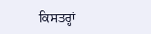ਕਿਸਤਰ੍ਹਾਂ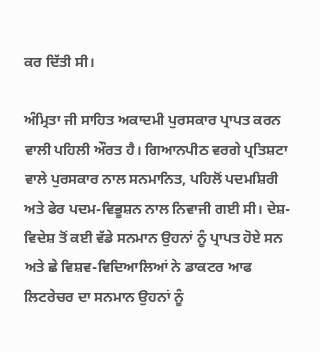ਕਰ ਦਿੱਤੀ ਸੀ।

ਅੰਮ੍ਰਿਤਾ ਜੀ ਸਾਹਿਤ ਅਕਾਦਮੀ ਪੁਰਸਕਾਰ ਪ੍ਰਾਪਤ ਕਰਨ ਵਾਲੀ ਪਹਿਲੀ ਔਰਤ ਹੈ। ਗਿਆਨਪੀਠ ਵਰਗੇ ਪ੍ਰਤਿਸ਼ਟਾ ਵਾਲੇ ਪੁਰਸਕਾਰ ਨਾਲ ਸਨਮਾਨਿਤ, ਪਹਿਲੋਂ ਪਦਮਸ਼ਿਰੀ ਅਤੇ ਫੇਰ ਪਦਮ-ਵਿਭੂਸ਼ਨ ਨਾਲ ਨਿਵਾਜੀ ਗਈ ਸੀ। ਦੇਸ਼-ਵਿਦੇਸ਼ ਤੋਂ ਕਈ ਵੱਡੇ ਸਨਮਾਨ ਉਹਨਾਂ ਨੂੰ ਪ੍ਰਾਪਤ ਹੋਏ ਸਨ ਅਤੇ ਛੇ ਵਿਸ਼ਵ-ਵਿਦਿਆਲਿਆਂ ਨੇ ਡਾਕਟਰ ਆਫ ਲਿਟਰੇਚਰ ਦਾ ਸਨਮਾਨ ਉਹਨਾਂ ਨੂੰ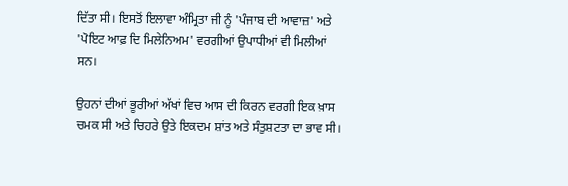ਦਿੱਤਾ ਸੀ। ਇਸਤੋਂ ਇਲਾਵਾ ਅੰਮ੍ਰਿਤਾ ਜੀ ਨੂੰ 'ਪੰਜਾਬ ਦੀ ਆਵਾਜ਼' ਅਤੇ 'ਪੋਇਟ ਆਫ਼ ਦਿ ਮਿਲੇਨਿਅਮ' ਵਰਗੀਆਂ ਉਪਾਧੀਆਂ ਵੀ ਮਿਲੀਆਂ ਸਨ।

ਉਹਨਾਂ ਦੀਆਂ ਭੂਰੀਆਂ ਅੱਖਾਂ ਵਿਚ ਆਸ ਦੀ ਕਿਰਨ ਵਰਗੀ ਇਕ ਖ਼ਾਸ ਚਮਕ ਸੀ ਅਤੇ ਚਿਹਰੇ ਉਤੇ ਇਕਦਮ ਸ਼ਾਂਤ ਅਤੇ ਸੰਤੁਸ਼ਟਤਾ ਦਾ ਭਾਵ ਸੀ।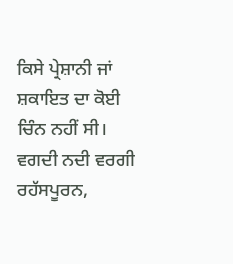ਕਿਸੇ ਪ੍ਰੇਸ਼ਾਨੀ ਜਾਂ ਸ਼ਕਾਇਤ ਦਾ ਕੋਈ ਚਿੰਨ ਨਹੀਂ ਸੀ। ਵਗਦੀ ਨਦੀ ਵਰਗੀ ਰਹੱਸਪੂਰਨ,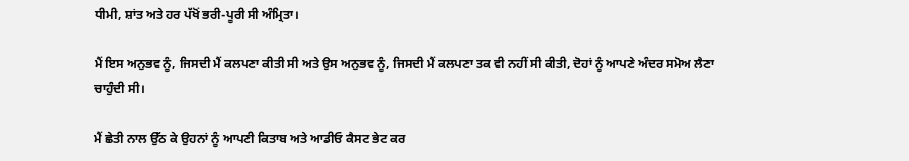ਧੀਮੀ, ਸ਼ਾਂਤ ਅਤੇ ਹਰ ਪੱਖੋਂ ਭਰੀ-ਪੂਰੀ ਸੀ ਅੰਮ੍ਰਿਤਾ।

ਮੈਂ ਇਸ ਅਨੁਭਵ ਨੂੰ, ਜਿਸਦੀ ਮੈਂ ਕਲਪਣਾ ਕੀਤੀ ਸੀ ਅਤੇ ਉਸ ਅਨੁਭਵ ਨੂੰ, ਜਿਸਦੀ ਮੈਂ ਕਲਪਣਾ ਤਕ ਵੀ ਨਹੀਂ ਸੀ ਕੀਤੀ, ਦੋਹਾਂ ਨੂੰ ਆਪਣੇ ਅੰਦਰ ਸਮੋਅ ਲੈਣਾ ਚਾਹੁੰਦੀ ਸੀ।

ਮੈਂ ਛੇਤੀ ਨਾਲ ਉੱਠ ਕੇ ਉਹਨਾਂ ਨੂੰ ਆਪਣੀ ਕਿਤਾਬ ਅਤੇ ਆਡੀਓ ਕੈਸਟ ਭੇਟ ਕਰ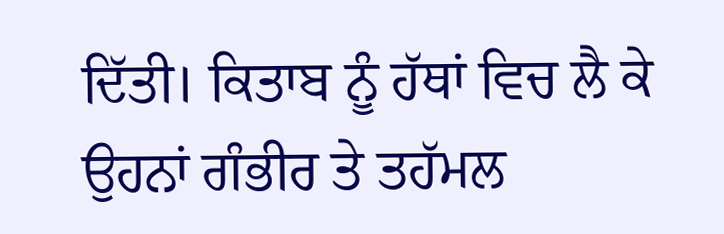ਦਿੱਤੀ। ਕਿਤਾਬ ਨੂੰ ਹੱਥਾਂ ਵਿਚ ਲੈ ਕੇ ਉਹਨਾਂ ਗੰਭੀਰ ਤੇ ਤਹੱਮਲ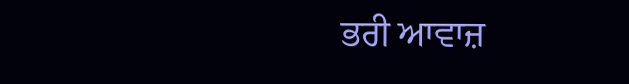ਭਰੀ ਆਵਾਜ਼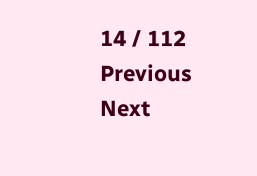14 / 112
Previous
Next